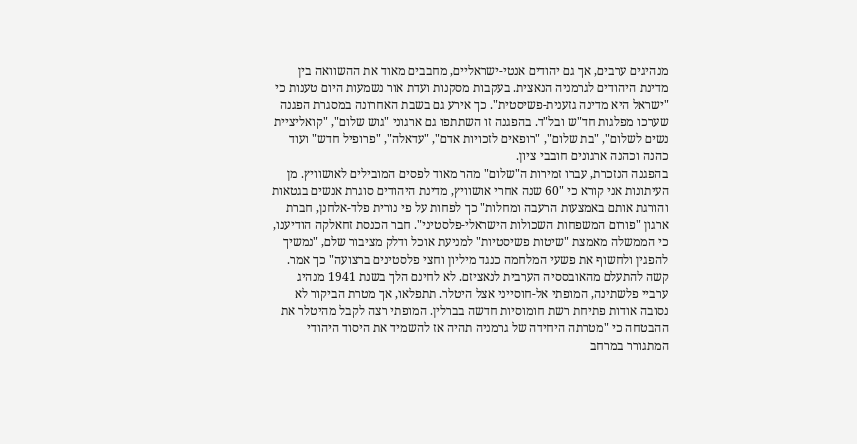מנהיגים ערבים, אך גם יהודים אנטי-ישראליים, מחבבים מאוד את ההשוואה בין מדינת היהודים לגרמניה הנאצית. בעקבות מסקנות ועדת אור נשמעות היום טענות כי "ישראל היא מדינה גזענית-פשיסטית". כך אירע גם בשבת האחרונה במסגרת הפגנה שערכו מפלגות חד"ש ובל"ד. בהפגנה זו השתתפו גם ארגוני "גוש שלום", "קואליציית נשים לשלום", "בת שלום", "רופאים לזכויות אדם", "עדאלה", "פרופיל חדש" ועוד כהנה וכהנה ארגונים חובבי ציון.
בהפגנה הנזכרת, עברו זמירות ה"שלום" מהר מאוד לפסים המובילים לאושוויץ. מן העיתונות אני קורא כי "60 שנה אחרי אושוויץ, מדינת היהודים סוגרת אנשים בגטאות והורגת אותם באמצעות הרעבה ומחלות" כך לפחות על פי נורית פלד-אלחנן, חברת ארגון "פורום המשפחות השכולות הישראלי-פלסטיני". חבר הכנסת זחאלקה הודיענו, כי הממשלה מאמצת "שיטות פשיסטיות" למניעת אוכל ודלק מציבור שלם, "נמשיך להפגין ולחשוף את פשעי המלחמה כנגד מיליון וחצי פלסטינים ברצועה" כך אמר.
קשה להתעלם מהאובססיה הערבית לנאציזם. לא לחינם הלך בשנת 1941 מנהיג ערביי פלשתינה, המופתי אל-חוסייני אצל היטלר. תתפלאו, אך מטרת הביקור לא נסובה אודות פתיחת רשת חומוסיות חדשה בברלין. המופתי רצה לקבל מהיטלר את ההבטחה כי "מטרתה היחידה של גרמניה תהיה אז להשמיד את היסוד היהודי המתגורר במרחב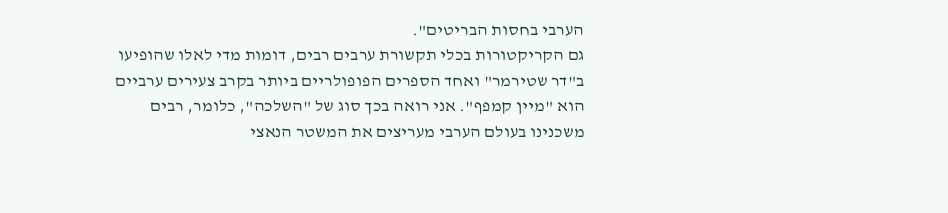הערבי בחסות הבריטים".
גם הקריקטורות בכלי תקשורת ערבים רבים, דומות מדי לאלו שהופיעו ב"דר שטירמר" ואחד הספרים הפופולריים ביותר בקרב צעירים ערביים הוא "מיין קמפף". אני רואה בכך סוג של "השלכה", כלומר, רבים משכנינו בעולם הערבי מעריצים את המשטר הנאצי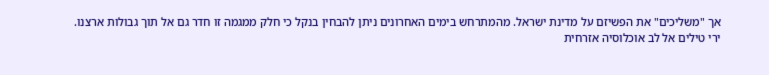אך "משליכים" את הפשיזם על מדינת ישראל. מהמתרחש בימים האחרונים ניתן להבחין בנקל כי חלק ממגמה זו חדר גם אל תוך גבולות ארצנו.
ירי טילים אל לב אוכלוסיה אזרחית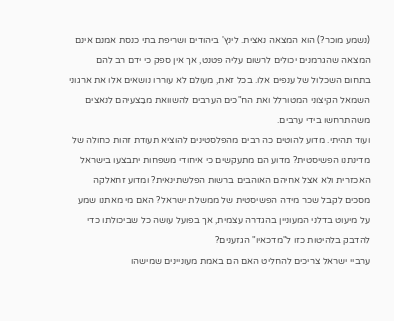(נשמע מוכר?) הוא המצאה נאצית. לינץ' ביהודים ושריפת בתי כנסת אמנם אינם המצאה שהגרמנים יכולים לרשום עליה פטנט, אך אין ספק כי ידם רב להם בתחום השכלול של ענפים אלו. בכל זאת, מעולם לא עוררו נושאים אלו את ארגוני השמאל הקיצוני המטורלל ואת הח"כים הערבים להשוואת מבַצעיהם לנאצים משהתרחשו בידי ערבים.
ועוד תהיתי. מדוע להוטים כה רבים מהפלסטינים להוציא תעודת זהות כחולה של מדינתנו הפשיסטית? מדוע הם מתעקשים כי איחודי משפחות יתבצעו בישראל האכזרית ולא אצל אחיהם האוהבים ברשות הפלשתינאית? ומדוע זחאלקה מסכים לקבל שכר מידה הפשיסטית של ממשלת ישראל? האם מי מאתנו שמע על מיעוט בדלני המעוניין בהגדרה עצמית, אך בפועל עושה כל שביכולתו כדי להדבק בלהיטות כזו ל"מדכאיו" הגזענים?
ערביי ישראל צריכים להחליט האם הם באמת מעוניינים שמישהו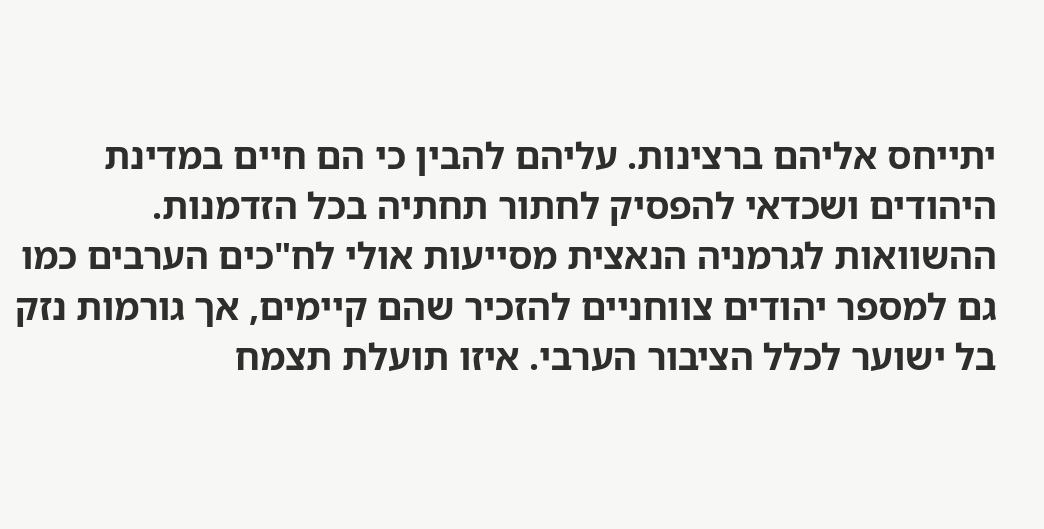יתייחס אליהם ברצינות. עליהם להבין כי הם חיים במדינת היהודים ושכדאי להפסיק לחתור תחתיה בכל הזדמנות. ההשוואות לגרמניה הנאצית מסייעות אולי לח"כים הערבים כמו גם למספר יהודים צווחניים להזכיר שהם קיימים, אך גורמות נזק בל ישוער לכלל הציבור הערבי. איזו תועלת תצמח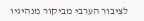לציבור הערבי מביקור מנהיגיו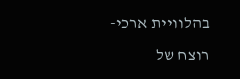בהלוויית ארכי-רוצח של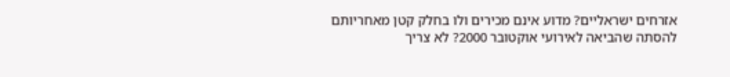אזרחים ישראליים? מדוע אינם מכירים ולו בחלק קטן מאחריותם להסתה שהביאה לאירועי אוקטובר 2000? לא צריך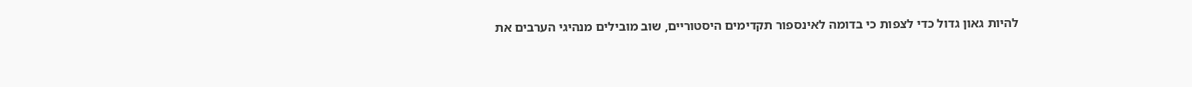להיות גאון גדול כדי לצפות כי בדומה לאינספור תקדימים היסטוריים, שוב מובילים מנהיגי הערבים את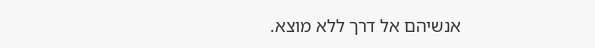אנשיהם אל דרך ללא מוצא.